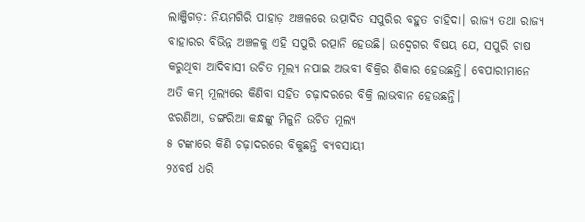ଲାଞ୍ଜିଗଡ଼: ନିୟମଗିରି ପାହାଡ଼ ଅଞ୍ଚଳରେ ଉତ୍ପାଦିତ ସପୁରିର ବହୁତ ଚାହିଦା। ରାଜ୍ୟ ତଥା ରାଜ୍ୟ ବାହାରର ବିଭିନ୍ନ ଅଞ୍ଚଳକୁ ଏହି ସପୁରି ରତ୍ପାନି ହେଉଛି। ଉଦ୍ବେଗର ବିଷୟ ଯେ, ସପୁରି ଚାଷ କରୁଥିବା ଆଦିବାସୀ ଉଚିତ ମୂଲ୍ୟ ନପାଇ ଅଭବୀ ବିକ୍ରିର ଶିକାର ହେଉଛନ୍ତି। ବେପାରୀମାନେ ଅତି କମ୍ ମୂଲ୍ୟରେ କିଣିବା ସହିତ ଚଢ଼ାଦରରେ ବିକ୍ରି ଲାଭବାନ ହେଉଛନ୍ତି।
ଝରଣିଆ, ଡଙ୍ଗରିଆ କନ୍ଧଙ୍କୁ ମିଳୁନି ଉଚିତ ମୂଲ୍ୟ
୫ ଟଙ୍କାରେ କିଣି ଚଢ଼ାଦରରେ ବିକୁଛନ୍ତି ବ୍ୟବସାୟୀ
୨୪ବର୍ଷ ଧରି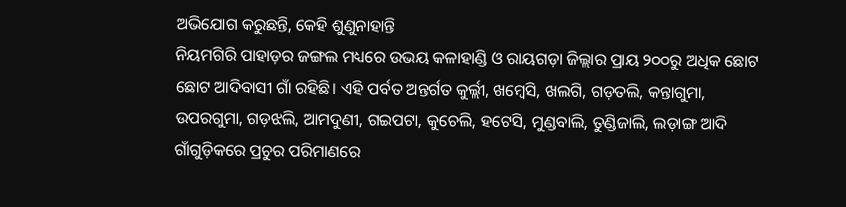ଅଭିଯୋଗ କରୁଛନ୍ତି, କେହି ଶୁଣୁନାହାନ୍ତି
ନିୟମଗିରି ପାହାଡ଼ର ଜଙ୍ଗଲ ମଧ୍ୟରେ ଉଭୟ କଳାହାଣ୍ଡି ଓ ରାୟଗଡ଼ା ଜିଲ୍ଲାର ପ୍ରାୟ ୨୦୦ରୁ ଅଧିକ ଛୋଟ ଛୋଟ ଆଦିବାସୀ ଗାଁ ରହିଛି। ଏହି ପର୍ବତ ଅନ୍ତର୍ଗତ କୁର୍ଲ୍ଲୀ, ଖମ୍ବେସି, ଖଲଗି, ଗଡ଼ତଲି, କନ୍ତାଗୁମା, ଉପରଗୁମା, ଗଡ଼ଝଲି, ଆମଦୁଣୀ, ଗଇପଟା, କୁଚେଲି, ହଟେସି, ମୁଣ୍ଡବାଲି, ତୁଣ୍ଡିଜାଲି, ଲଡ଼ାଙ୍ଗ ଆଦି ଗାଁଗୁଡ଼ିକରେ ପ୍ରଚୁର ପରିମାଣରେ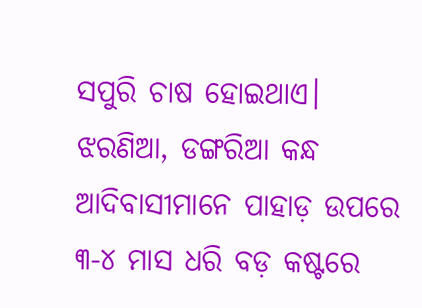ସପୁରି ଚାଷ ହୋଇଥାଏ। ଝରଣିଆ, ଡଙ୍ଗରିଆ କନ୍ଧ ଆଦିବାସୀମାନେ ପାହାଡ଼ ଉପରେ ୩-୪ ମାସ ଧରି ବଡ଼ କଷ୍ଟରେ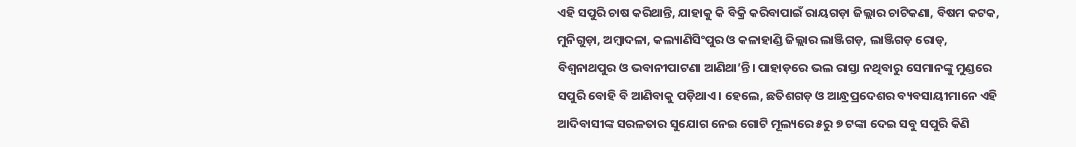ଏହି ସପୁରି ଚାଷ କରିଥାନ୍ତି, ଯାହାକୁ କି ବିକ୍ରି କରିବାପାଇଁ ରାୟଗଡ଼ା ଜିଲ୍ଲାର ଚାଟିକଣା, ବିଷମ କଟକ, ମୁନିଗୁଡ଼ା, ଅମ୍ବାଦଳା, କଲ୍ୟାଣିସିଂପୁର ଓ କଳାହାଣ୍ଡି ଜିଲ୍ଲାର ଲାଞ୍ଜିଗଡ଼, ଲାଞ୍ଜିଗଡ଼ ରୋଡ୍, ବିଶ୍ୱନାଥପୁର ଓ ଭବାନୀପାଟଣା ଆଣିଥା’ନ୍ତି। ପାହାଡ଼ରେ ଭଲ ରାସ୍ତା ନଥିବାରୁ ସେମାନଙ୍କୁ ମୁଣ୍ଡରେ ସପୁରି ବୋହି ବି ଆଣିବାକୁ ପଡ଼ିଥାଏ। ହେଲେ, ଛତିଶଗଡ଼ ଓ ଆନ୍ଧ୍ରପ୍ରଦେଶର ବ୍ୟବସାୟୀମାନେ ଏହି ଆଦିବାସୀଙ୍କ ସରଳତାର ସୁଯୋଗ ନେଇ ଗୋଟି ମୂଲ୍ୟରେ ୫ରୁ ୭ ଟଙ୍କା ଦେଇ ସବୁ ସପୁରି କିଣି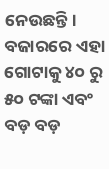ନେଉଛନ୍ତି।
ବଜାରରେ ଏହା ଗୋଟାକୁ ୪୦ ରୁ ୫୦ ଟଙ୍କା ଏବଂ ବଡ଼ ବଡ଼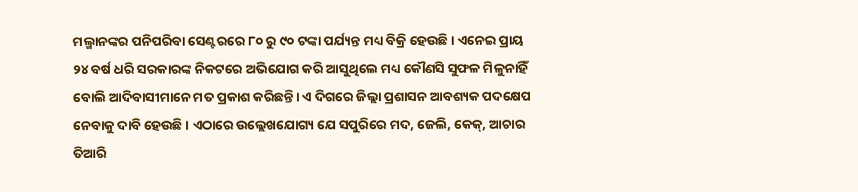ମଲ୍ମାନଙ୍କର ପନିପରିବା ସେଣ୍ଟରରେ ୮୦ ରୁ ୯୦ ଟଙ୍କା ପର୍ଯ୍ୟନ୍ତ ମଧ୍ୟ ବିକ୍ରି ହେଉଛି। ଏନେଇ ପ୍ରାୟ ୨୪ ବର୍ଷ ଧରି ସରକାରଙ୍କ ନିକଟରେ ଅଭିଯୋଗ କରି ଆସୁଥିଲେ ମଧ୍ୟ କୌଣସି ସୁଫଳ ମିଳୁନାହିଁ ବୋଲି ଆଦିବାସୀମାନେ ମତ ପ୍ରକାଶ କରିଛନ୍ତି। ଏ ଦିଗରେ ଜିଲ୍ଲା ପ୍ରଶାସନ ଆବଶ୍ୟକ ପଦକ୍ଷେପ ନେବାକୁ ଦାବି ହେଉଛି। ଏଠାରେ ଉଲ୍ଲେଖଯୋଗ୍ୟ ଯେ ସପୁରିରେ ମଦ, ଜେଲି, କେକ୍, ଆଚାର ତିଆରି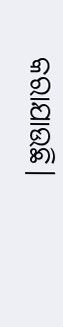କରାଯାଉଛି।